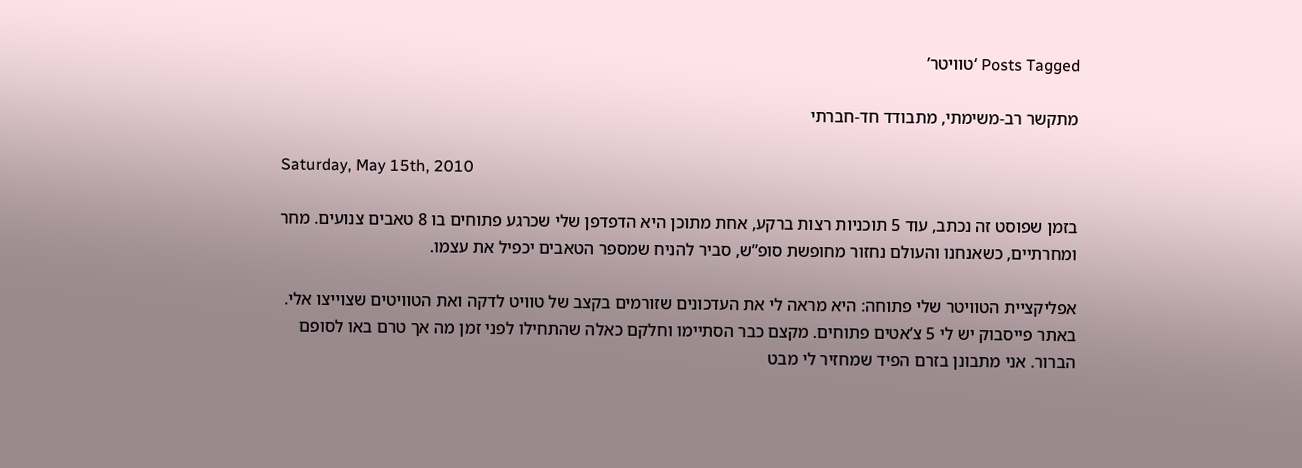Posts Tagged ‘טוויטר’

מתקשר רב-משימתי, מתבודד חד-חברתי

Saturday, May 15th, 2010

בזמן שפוסט זה נכתב, עוד 5 תוכניות רצות ברקע, אחת מתוכן היא הדפדפן שלי שכרגע פתוחים בו 8 טאבים צנועים. מחר ומחרתיים, כשאנחנו והעולם נחזור מחופשת סופ”ש, סביר להניח שמספר הטאבים יכפיל את עצמו.

אפליקציית הטוויטר שלי פתוחה: היא מראה לי את העדכונים שזורמים בקצב של טוויט לדקה ואת הטוויטים שצוייצו אלי. באתר פייסבוק יש לי 5 צ’אטים פתוחים. מקצם כבר הסתיימו וחלקם כאלה שהתחילו לפני זמן מה אך טרם באו לסופם הברור. אני מתבונן בזרם הפיד שמחזיר לי מבט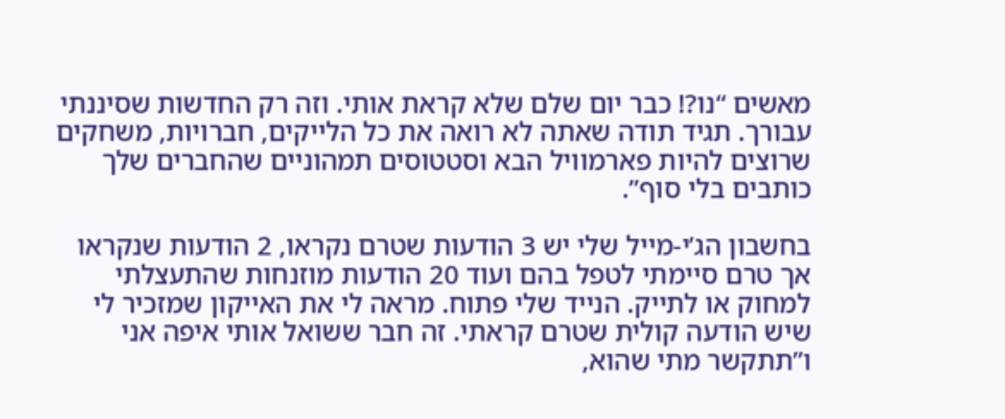מאשים “נו?! כבר יום שלם שלא קראת אותי. וזה רק החדשות שסיננתי עבורך. תגיד תודה שאתה לא רואה את כל הלייקים, חברויות, משחקים שרוצים להיות פארמוויל הבא וסטטוסים תמהוניים שהחברים שלך כותבים בלי סוף”.

בחשבון הג’י-מייל שלי יש 3 הודעות שטרם נקראו, 2 הודעות שנקראו אך טרם סיימתי לטפל בהם ועוד 20 הודעות מוזנחות שהתעצלתי למחוק או לתייק. הנייד שלי פתוח. מראה לי את האייקון שמזכיר לי שיש הודעה קולית שטרם קראתי. זה חבר ששואל אותי איפה אני ו”תתקשר מתי שהוא,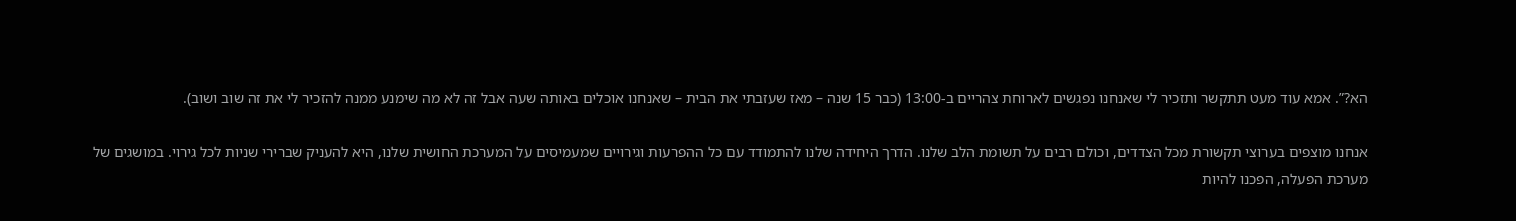הא?”. אמא עוד מעט תתקשר ותזכיר לי שאנחנו נפגשים לארוחת צהריים ב-13:00 (כבר 15 שנה – מאז שעזבתי את הבית – שאנחנו אוכלים באותה שעה אבל זה לא מה שימנע ממנה להזכיר לי את זה שוב ושוב).

אנחנו מוצפים בערוצי תקשורת מכל הצדדים, וכולם רבים על תשומת הלב שלנו. הדרך היחידה שלנו להתמודד עם כל ההפרעות וגירויים שמעמיסים על המערכת החושית שלנו, היא להעניק שברירי שניות לכל גירוי. במושגים של מערכת הפעלה, הפכנו להיות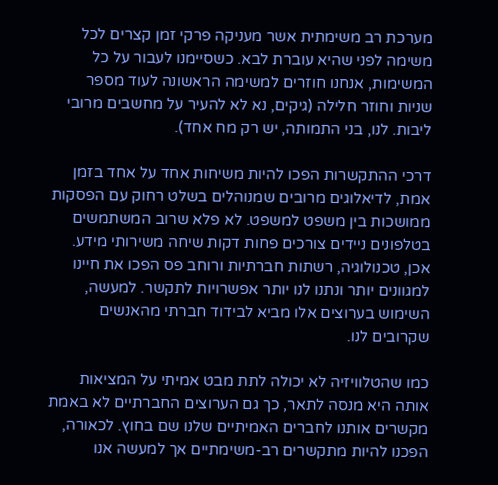מערכת רב משימתית אשר מעניקה פרקי זמן קצרים לכל משימה לפני שהיא עוברת לבא. כשסיימנו לעבור על כל המשימות, אנחנו חוזרים למשימה הראשונה לעוד מספר שניות וחוזר חלילה (גיקים, נא לא להעיר על מחשבים מרובי ליבות. לנו, בני התמותה, יש רק מח אחד).

דרכי ההתקשרות הפכו להיות משיחות אחד על אחד בזמן אמת, לדיאלוגים מרובים שמנוהלים בשלט רחוק עם הפסקות ממושכות בין משפט למשפט. לא פלא שרוב המשתמשים בטלפונים ניידים צורכים פחות דקות שיחה משירותי מידע. אכן, טכנולוגיה, רשתות חברתיות ורוחב פס הפכו את חיינו למגוונים יותר ונתנו לנו יותר אפשרויות לתקשר. למעשה, השימוש בערוצים אלו מביא לבידוד חברתי מהאנשים שקרובים לנו.

כמו שהטלוויזיה לא יכולה לתת מבט אמיתי על המציאות אותה היא מנסה לתאר, כך גם הערוצים החברתיים לא באמת מקשרים אותנו לחברים האמיתיים שלנו שם בחוץ. לכאורה, הפכנו להיות מתקשרים רב-משימתיים אך למעשה אנו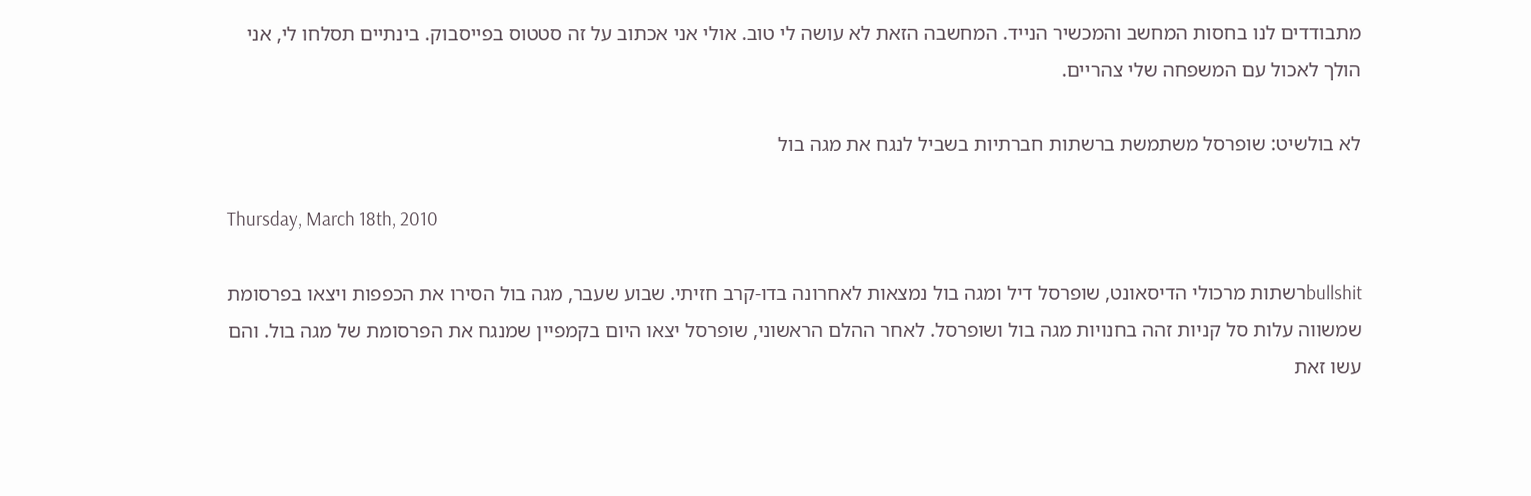מתבודדים לנו בחסות המחשב והמכשיר הנייד. המחשבה הזאת לא עושה לי טוב. אולי אני אכתוב על זה סטטוס בפייסבוק. בינתיים תסלחו לי, אני הולך לאכול עם המשפחה שלי צהריים.

לא בולשיט: שופרסל משתמשת ברשתות חברתיות בשביל לנגח את מגה בול

Thursday, March 18th, 2010

bullshitרשתות מרכולי הדיסאונט, שופרסל דיל ומגה בול נמצאות לאחרונה בדו-קרב חזיתי. שבוע שעבר, מגה בול הסירו את הכפפות ויצאו בפרסומת שמשווה עלות סל קניות זהה בחנויות מגה בול ושופרסל. לאחר ההלם הראשוני, שופרסל יצאו היום בקמפיין שמנגח את הפרסומת של מגה בול. והם עשו זאת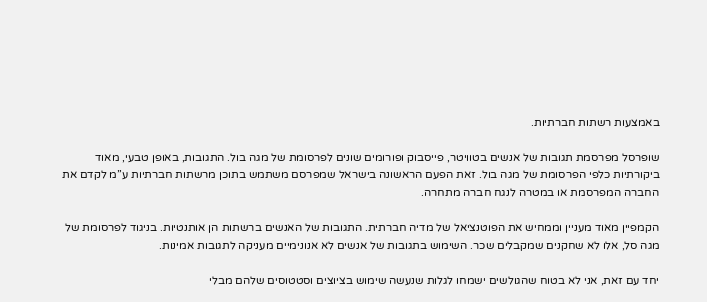באמצעות רשתות חברתיות.

שופרסל מפרסמת תגובות של אנשים בטוויטר, פייסבוק ופורומים שונים לפרסומת של מגה בול. התגובות, באופן טבעי, מאוד ביקורתיות כלפי הפרסומת של מגה בול. זאת הפעם הראשונה בישראל שמפרסם משתמש בתוכן מרשתות חברתיות ע”מ לקדם את החברה המפרסמת או במטרה לנגח חברה מתחרה.

הקמפיין מאוד מעניין וממחיש את הפוטנציאל של מדיה חברתית. התגובות של האנשים ברשתות הן אותנטיות. בניגוד לפרסומת של מגה סל, אלו לא שחקנים שמקבלים שכר. השימוש בתגובות של אנשים לא אנונימיים מעניקה לתגובות אמינות.

יחד עם זאת, אני לא בטוח שהגולשים ישמחו לגלות שנעשה שימוש בציוצים וסטטוסים שלהם מבלי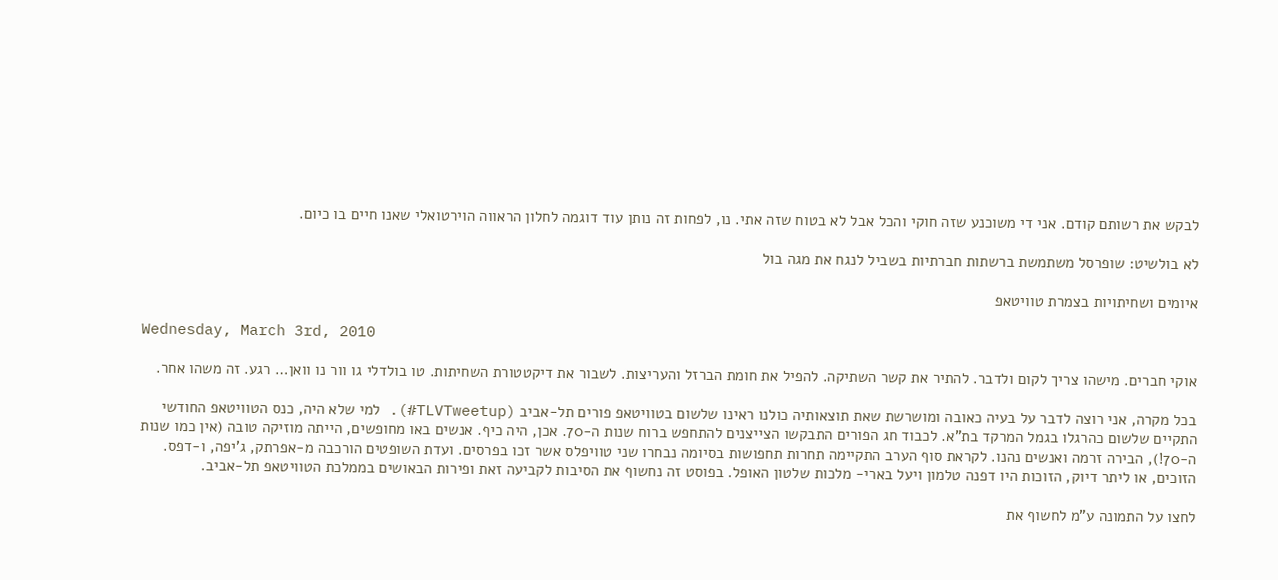לבקש את רשותם קודם. אני די משוכנע שזה חוקי והכל אבל לא בטוח שזה אתי. נו, לפחות זה נותן עוד דוגמה לחלון הראווה הוירטואלי שאנו חיים בו כיום.

לא בולשיט: שופרסל משתמשת ברשתות חברתיות בשביל לנגח את מגה בול

איומים ושחיתויות בצמרת טוויטאפ

Wednesday, March 3rd, 2010

אוקי חברים. מישהו צריך לקום ולדבר. להתיר את קשר השתיקה. להפיל את חומת הברזל והעריצות. לשבור את דיקטטורת השחיתות. טו בולדלי גו וור נו וואן… רגע. זה משהו אחר.

בכל מקרה, אני רוצה לדבר על בעיה כאובה ומושרשת שאת תוצאותיה כולנו ראינו שלשום בטוויטאפ פורים תל-אביב (TLVTweetup#). למי שלא היה, כנס הטוויטאפ החודשי התקיים שלשום כהרגלו בגמל המרקד בת”א. לכבוד חג הפורים התבקשו הצייצנים להתחפש ברוח שנות ה-70. אכן, היה כיף. אנשים באו מחופשים, הייתה מוזיקה טובה (אין כמו שנות ה-70!), הבירה זרמה ואנשים נהנו. לקראת סוף הערב התקיימה תחרות תחפושות בסיומה נבחרו שני טוויפלס אשר זכו בפרסים. ועדת השופטים הורכבה מ-אפרתק, ג’יפה, ו-דפס. הזוכים, או ליתר דיוק, הזוכות היו דפנה טלמון ויעל בארי- מלכות שלטון האופל. בפוסט זה נחשוף את הסיבות לקביעה זאת ופירות הבאושים בממלכת הטוויטאפ תל-אביב.

לחצו על התמונה ע"מ לחשוף את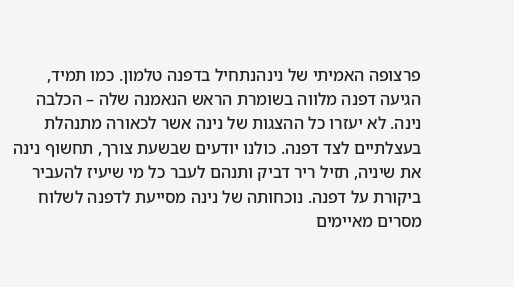פרצופה האמיתי של נינהנתחיל בדפנה טלמון. כמו תמיד, הגיעה דפנה מלווה בשומרת הראש הנאמנה שלה – הכלבה נינה. לא יעזרו כל ההצגות של נינה אשר לכאורה מתנהלת בעצלתיים לצד דפנה. כולנו יודעים שבשעת צורך, תחשוף נינה את שיניה, תזיל ריר דביק ותנהם לעבר כל מי שיעיז להעביר ביקורת על דפנה. נוכחותה של נינה מסייעת לדפנה לשלוח מסרים מאיימים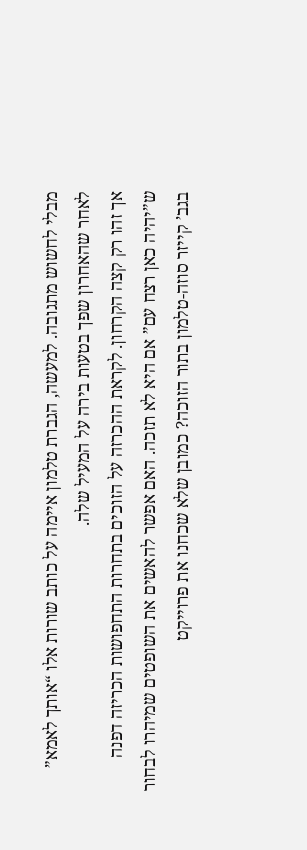מבלי לחשוש מתגובה. למעשה, הגברת טלמון איימה על כותב שורות אלו “אותך לאמא” לאחר שהאחרון שפך בטעות בירה על המעיל שלה.
אך זהו רק קצה הקרחון. לקראת ההכרזה על הזוכים בתחרות התחפושות הכריזה דפנה ש”יהיה כאן רצח עם” אם היא לא תזכה. האם אפשר להאשים את השופטים שמיהרו לבחור בגב’ קייזר סוזה-טלמון בתור הזוכה? כמובן שלא שכחנו את פרוייקט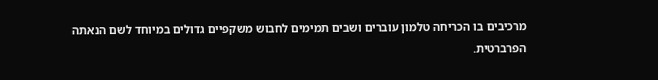מרכיבים בו הכריחה טלמון עוברים ושבים תמימים לחבוש משקפיים גדולים במיוחד לשם הנאתה הפרברטית.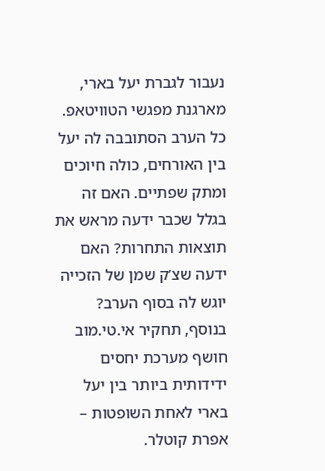נעבור לגברת יעל בארי, מארגנת מפגשי הטוויטאפ. כל הערב הסתובבה לה יעל בין האורחים, כולה חיוכים ומתק שפתיים. האם זה בגלל שכבר ידעה מראש את תוצאות התחרות? האם ידעה שצ’ק שמן של הזכייה יוגש לה בסוף הערב? בנוסף, תחקיר אי.טי.מוב חושף מערכת יחסים ידידותית ביותר בין יעל בארי לאחת השופטות – אפרת קוטלר.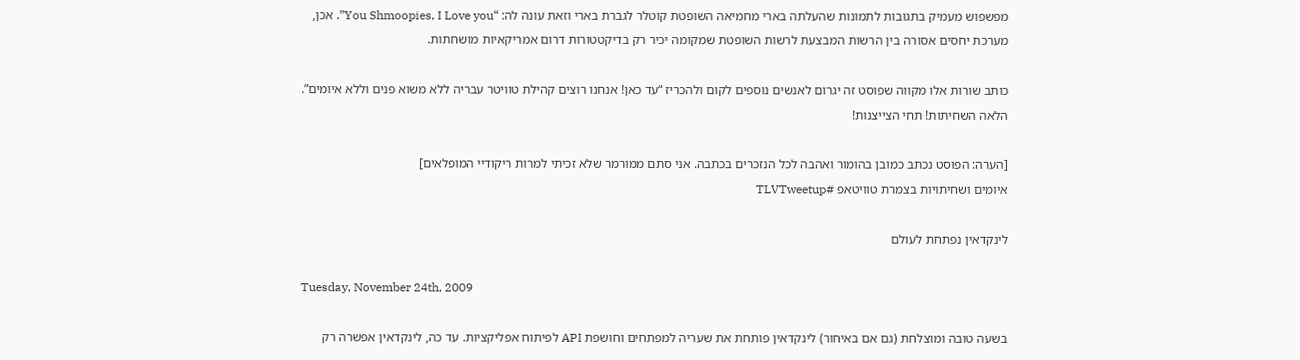מפשפוש מעמיק בתגובות לתמונות שהעלתה בארי מחמיאה השופטת קוטלר לגברת בארי וזאת עונה לה: “You Shmoopies, I Love you”. אכן, מערכת יחסים אסורה בין הרשות המבצעת לרשות השופטת שמקומה יכיר רק בדיקטטורות דרום אמריקאיות מושחתות.

כותב שורות אלו מקווה שפוסט זה יגרום לאנשים נוספים לקום ולהכריז “עד כאן! אנחנו רוצים קהילת טוויטר עבריה ללא משוא פנים וללא איומים”. הלאה השחיתות! תחי הצייצנות!

[הערה: הפוסט נכתב כמובן בהומור ואהבה לכל הנזכרים בכתבה. אני סתם ממורמר שלא זכיתי למרות ריקודיי המופלאים]
איומים ושחיתויות בצמרת טוויטאפ #TLVTweetup

לינקדאין נפתחת לעולם

Tuesday, November 24th, 2009

בשעה טובה ומוצלחת (גם אם באיחור) לינקדאין פותחת את שעריה למפתחים וחושפת API לפיתוח אפליקציות. עד כה, לינקדאין אפשרה רק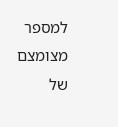למספר מצומצם של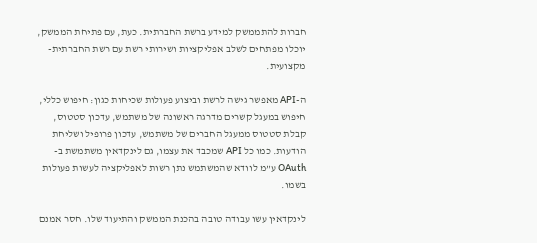חברות להתממשק למידע ברשת החברתית. כעת, עם פתיחת הממשק, יוכלו מפתחים לשלב אפליקציות ושירותי רשת עם רשת החברתית-מקצועית.

ה-API מאפשר גישה לרשת וביצוע פעולות שכיחות כגון: חיפוש כללי, חיפוש במעגל קשרים מדרגה ראשונה של משתמש, עדכון סטטוס, קבלת סטטוס ממעגל החברים של משתמש, עדכון פרופיל ושליחת הודעות. כמו כל API שמכבד את עצמו, גם לינקדאין משתמשת ב- OAuth ע”מ לוודא שהמשתמש נתן רשות לאפליקציה לעשות פעולות בשמו.

לינקדאין עשו עבודה טובה בהכנת הממשק והתיעוד שלו. חסר אמנם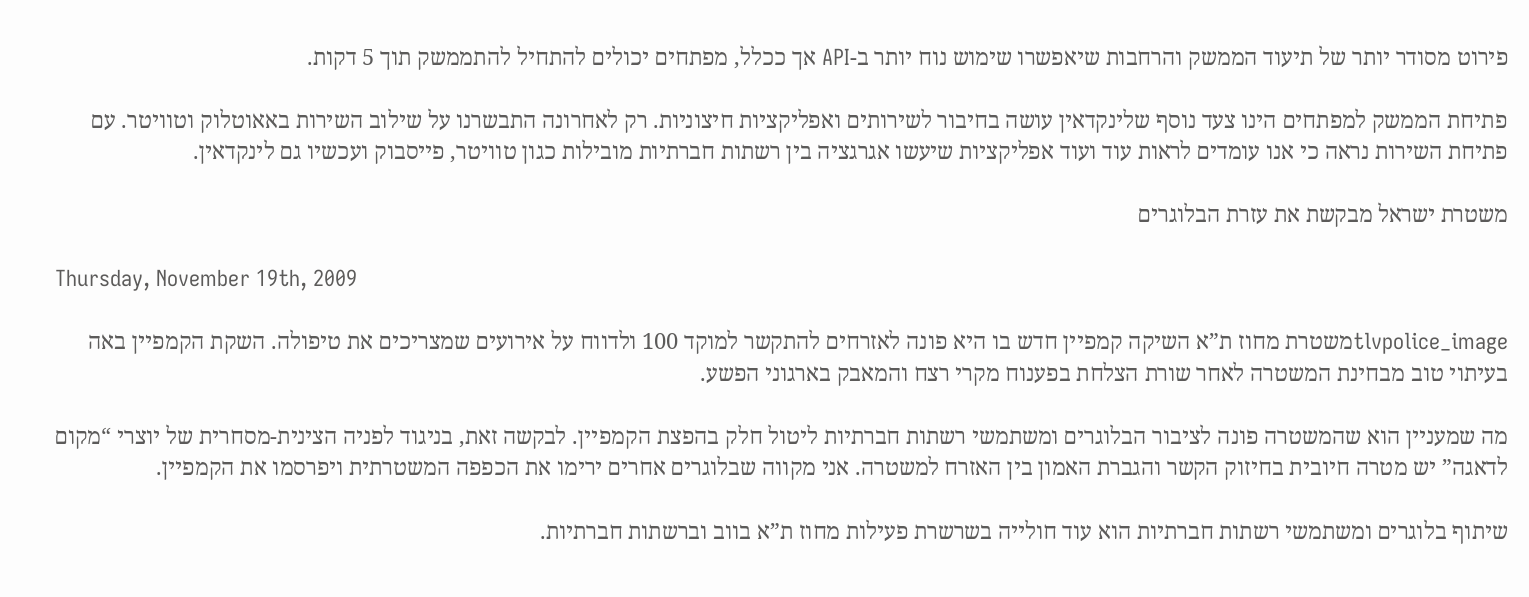פירוט מסודר יותר של תיעוד הממשק והרחבות שיאפשרו שימוש נוח יותר ב-API אך ככלל, מפתחים יכולים להתחיל להתממשק תוך 5 דקות.

פתיחת הממשק למפתחים הינו צעד נוסף שלינקדאין עושה בחיבור לשירותים ואפליקציות חיצוניות. רק לאחרונה התבשרנו על שילוב השירות באאוטלוק וטוויטר. עם פתיחת השירות נראה כי אנו עומדים לראות עוד ועוד אפליקציות שיעשו אגרגציה בין רשתות חברתיות מובילות כגון טוויטר, פייסבוק ועכשיו גם לינקדאין.

משטרת ישראל מבקשת את עזרת הבלוגרים

Thursday, November 19th, 2009

tlvpolice_imageמשטרת מחוז ת”א השיקה קמפיין חדש בו היא פונה לאזרחים להתקשר למוקד 100 ולדווח על אירועים שמצריכים את טיפולה. השקת הקמפיין באה בעיתוי טוב מבחינת המשטרה לאחר שורת הצלחת בפענוח מקרי רצח והמאבק בארגוני הפשע.

מה שמעניין הוא שהמשטרה פונה לציבור הבלוגרים ומשתמשי רשתות חברתיות ליטול חלק בהפצת הקמפיין. לבקשה זאת, בניגוד לפניה הצינית-מסחרית של יוצרי “מקום לדאגה” יש מטרה חיובית בחיזוק הקשר והגברת האמון בין האזרח למשטרה. אני מקווה שבלוגרים אחרים ירימו את הכפפה המשטרתית ויפרסמו את הקמפיין.

שיתוף בלוגרים ומשתמשי רשתות חברתיות הוא עוד חולייה בשרשרת פעילות מחוז ת”א בווב וברשתות חברתיות.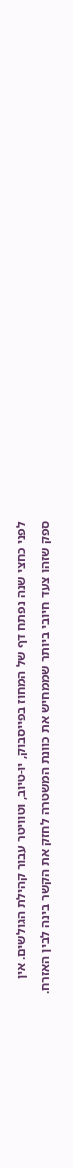לפני כחצי שנה נפתח דף של המחוז בפייסבוק, יו-טיוב, וטוויטר עבור קהילת הגולשים. אין ספק שזהו צעד חיובי ביותר שממחיש את כוונת המשטרה לחזק את הקשר בינה לבין האזרח.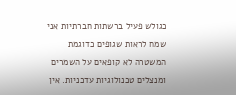כגולש פעיל ברשתות חברתיות אני שמח לראות שגופים כדוגמת המשטרה לא קופאים על השמרים ומנצלים טכנולוגיות עדכניות. אין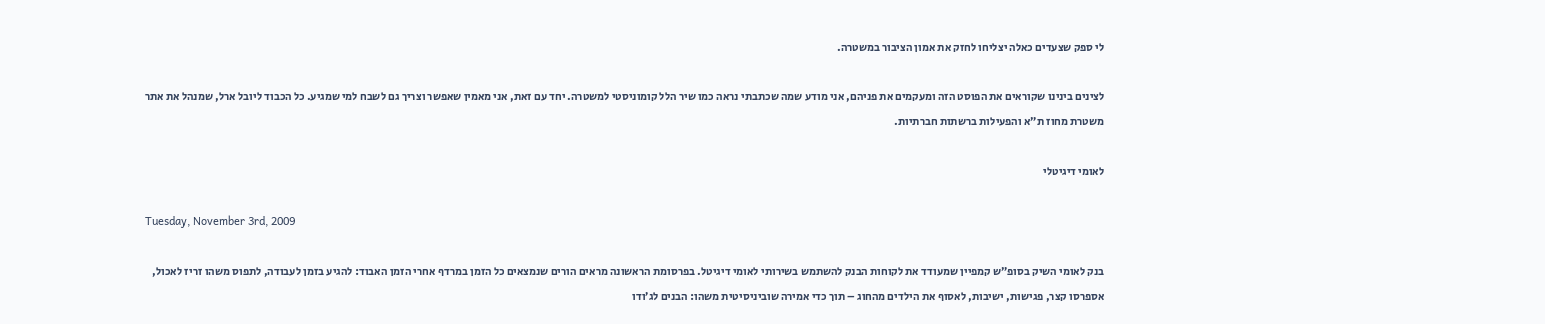לי ספק שצעדים כאלה יצליחו לחזק את אמון הציבור במשטרה.

לצינים בינינו שקוראים את הפוסט הזה ומעקמים את פניהם, אני מודע שמה שכתבתי נראה כמו שיר הלל קומוניסטי למשטרה. יחד עם זאת, אני מאמין שאפשר וצריך גם לשבח למי שמגיע. כל הכבוד ליובל ארל, שמנהל את אתר משטרת מחוז ת”א והפעילות ברשתות חברתיות.

לאומי דיגיטלי

Tuesday, November 3rd, 2009

בנק לאומי השיק בסופ”ש קמפיין שמעודד את לקוחות הבנק להשתמש בשירותי לאומי דיגיטל. בפרסומת הראשונה מראים הורים שנמצאים כל הזמן במרדף אחרי הזמן האבוד: להגיע בזמן לעבודה, לתפוס משהו זריז לאכול, אספרסו קצר, פגישות, ישיבות, לאסוף את הילדים מהחוג – תוך כדי אמירה שוביניסיטית משהו: הבנים לג’ודו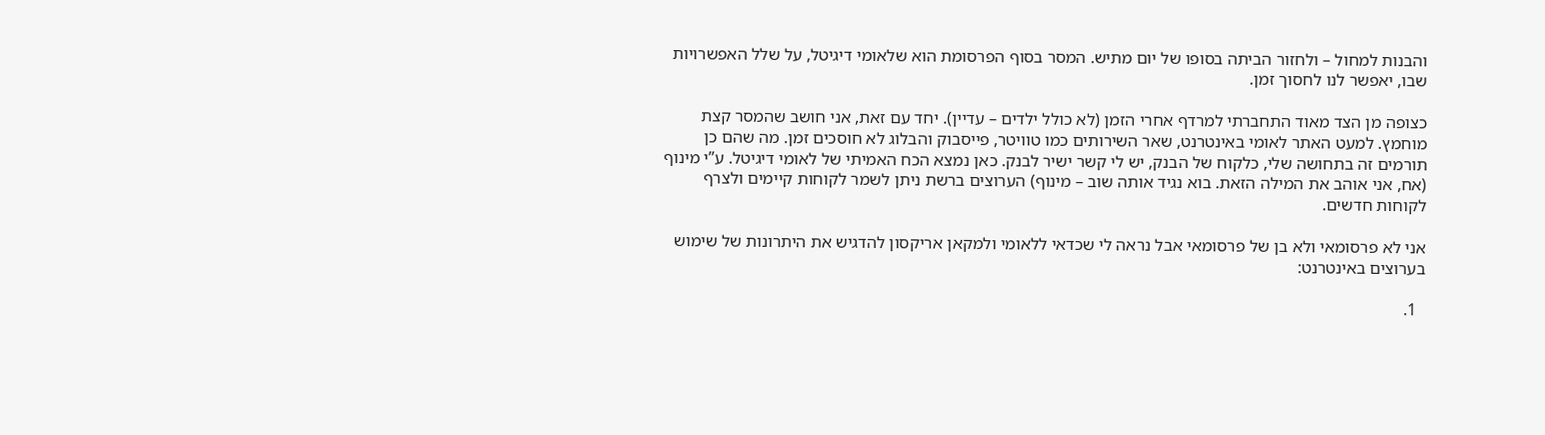והבנות למחול – ולחזור הביתה בסופו של יום מתיש. המסר בסוף הפרסומת הוא שלאומי דיגיטל, על שלל האפשרויות שבו, יאפשר לנו לחסוך זמן.

כצופה מן הצד מאוד התחברתי למרדף אחרי הזמן (לא כולל ילדים – עדיין). יחד עם זאת, אני חושב שהמסר קצת מוחמץ. למעט האתר לאומי באינטרנט, שאר השירותים כמו טוויטר, פייסבוק והבלוג לא חוסכים זמן. מה שהם כן תורמים זה בתחושה שלי, כלקוח של הבנק, יש לי קשר ישיר לבנק. כאן נמצא הכח האמיתי של לאומי דיגיטל. ע”י מינוף (אח, אני אוהב את המילה הזאת. בוא נגיד אותה שוב – מינוף) הערוצים ברשת ניתן לשמר לקוחות קיימים ולצרף לקוחות חדשים.

אני לא פרסומאי ולא בן של פרסומאי אבל נראה לי שכדאי ללאומי ולמקאן אריקסון להדגיש את היתרונות של שימוש בערוצים באינטרנט:

  1.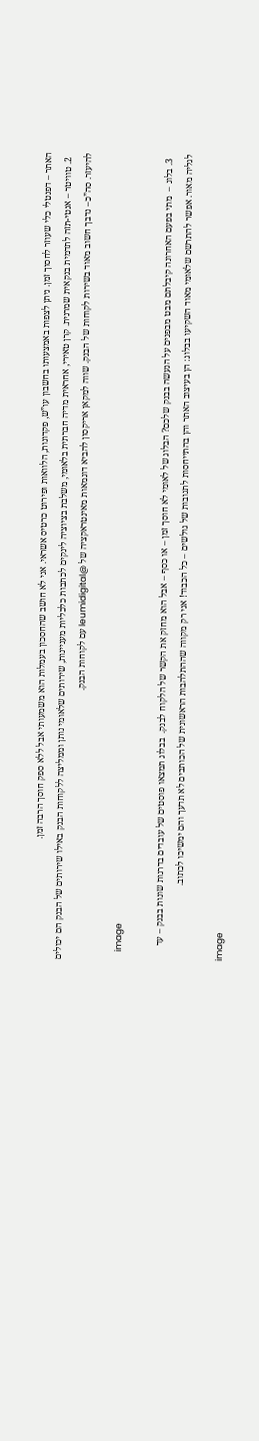האתר – דפנטלי כלי שעוזר לחסוך זמן. ניתן לצפות באמצעותו בחשבון עו”ש, פקדונות, הלוואות ופירוט כרטיס אשראי. אני לא חושב שהחסכון בעמלות הוא משמעותי אבל ללא ספק חוסך הרבה זמן.
  2. טוויטר – אנטי-תזה לתדמית בנקאית שמרנית. קרן טאירי, אחראית מדיה חברתית בלאומי, משלבת בציוציה לינקים לכתבות כלכליות מעניינות, שירותים שלאומי נותן וממליצה ללקוחות הבנק באילו שירותים של הבנק הם יכולים להיעזר. סה”כ– נדבך חשוב מאוד בשירות לקוחות של הבנק. שווה למקאן אריקסון להביא דוגמאות מאינטראקציה של @leumidigital עם לקוחות הבנק.

    image

  3. בלוג –  מתי בפעם האחרונה קיבלתם מבט מבפנים על הנעשה בבנק שלכם? הבלוג של לאומי לא חוסך זמן – או כסף – אבל הוא מחזק את הקשר של הלקוח לבנק.  בבלוג תמצאו פוסטים של עובדים בדרגות שונות בבנק – עד לגליה מאור. אפשר להתרשם שלאומי מאוד השקיעו בבלוג: הן בעיצוב האתר והן בהתייחסות לתגובות של גולשים – כל הכבוד! אני רק מקווה שההתלהבות הראשונית של הכותבים לא תדעך והם ימשיכו לכתוב.

image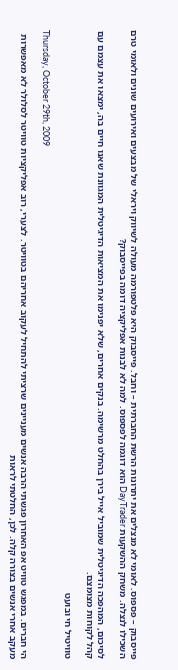פייסבוק – פספוס. לאומי לא מנצלים את יתרונות הרשת החברתית – וחבל. פייסבוק היא פלטפורמה מעולה לשיווק ויראלי של מבצעים ואירועים שונים ולאומי טרם השכילו לנצלה. משחק ההשקעות DayTrader הוא דוגמה לפספוס. למה לא לבנות אפליקציה דומה בפייסבוק?

לסיכום, המהפכה הדיגיטלית שמוביל אייל בירן בהחלט מרשימה. בנקים אחרים, שלא יפנימו את המציאות הדיגיטלית המגוונת שאנו חיים בה, ימצאו את עצמם עם קהל לקוחות מצומצם.

טוויטיל חי ובועט

Thursday, October 29th, 2009

הי חברים. במפגש טוויט אפ האחרון פגשתי הרבה אנשים מעניינים שרציתי להתחיל לעקוב אחריהם בטוויטר. לצערי, רוב אפליקציות טוויטר לסלולר לא מאפשרות מעקב אחרי אנשים בצורה קלה. לכן, החלטתי לראות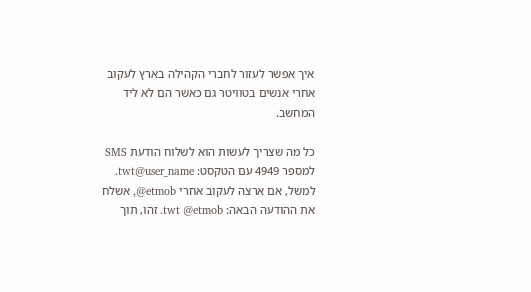איך אפשר לעזור לחברי הקהילה בארץ לעקוב אחרי אנשים בטוויטר גם כאשר הם לא ליד המחשב.

כל מה שצריך לעשות הוא לשלוח הודעת SMS למספר 4949 עם הטקסט: twt@user_name. למשל, אם ארצה לעקוב אחרי etmob@, אשלח את ההודעה הבאה: twt @etmob. זהו, תוך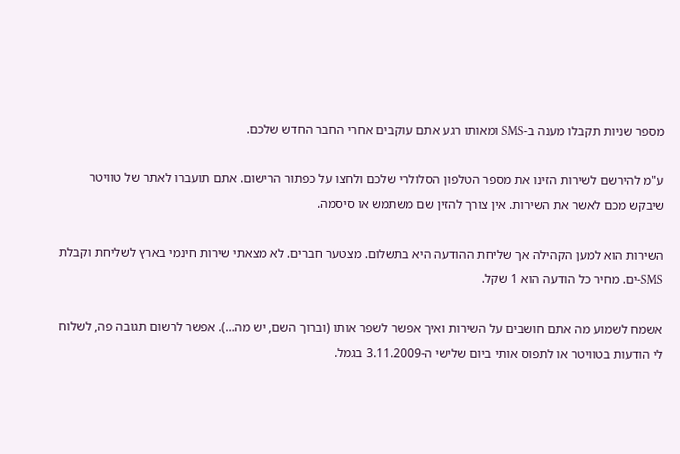מספר שניות תקבלו מענה ב-SMS ומאותו רגע אתם עוקבים אחרי החבר החדש שלכם.

ע"מ להירשם לשירות הזינו את מספר הטלפון הסלולרי שלכם ולחצו על כפתור הרישום. אתם תועברו לאתר של טוויטר שיבקש מכם לאשר את השירות. אין צורך להזין שם משתמש או סיסמה.

השירות הוא למען הקהילה אך שליחת ההודעה היא בתשלום. מצטער חברים. לא מצאתי שירות חינמי בארץ לשליחת וקבלת SMS-ים. מחיר כל הודעה הוא 1 שקל.

אשמח לשמוע מה אתם חושבים על השירות ואיך אפשר לשפר אותו (וברוך השם, יש מה…). אפשר לרשום תגובה פה, לשלוח לי הודעות בטוויטר או לתפוס אותי ביום שלישי ה-3.11.2009 בגמל.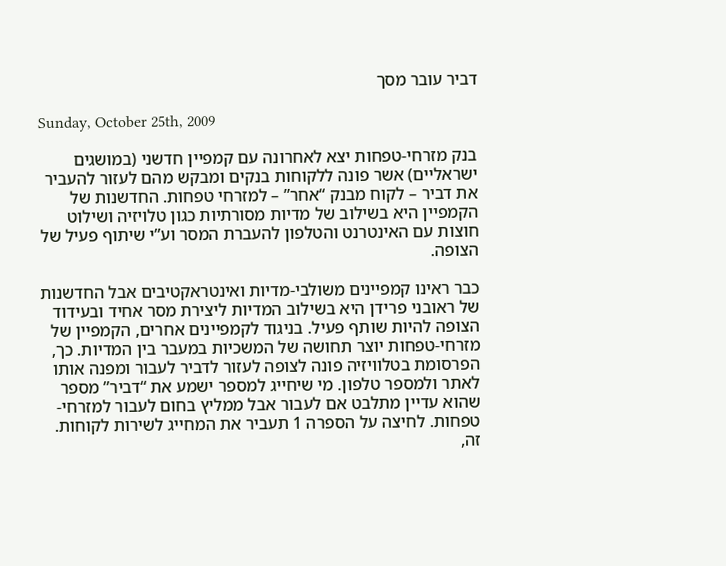דביר עובר מסך

Sunday, October 25th, 2009

בנק מזרחי-טפחות יצא לאחרונה עם קמפיין חדשני (במושגים ישראליים) אשר פונה ללקוחות בנקים ומבקש מהם לעזור להעביר את דביר – לקוח מבנק “אחר” – למזרחי טפחות. החדשנות של הקמפיין היא בשילוב של מדיות מסורתיות כגון טלויזיה ושילוט חוצות עם האינטרנט והטלפון להעברת המסר וע”י שיתוף פעיל של הצופה.

כבר ראינו קמפיינים משולבי-מדיות ואינטראקטיבים אבל החדשנות של ראובני פרידן היא בשילוב המדיות ליצירת מסר אחיד ובעידוד הצופה להיות שותף פעיל. בניגוד לקמפיינים אחרים, הקמפיין של מזרחי-טפחות יוצר תחושה של המשכיות במעבר בין המדיות. כך, הפרסומת בטלוויזיה פונה לצופה לעזור לדביר לעבור ומפנה אותו לאתר ולמספר טלפון. מי שיחייג למספר ישמע את “דביר” מספר שהוא עדיין מתלבט אם לעבור אבל ממליץ בחום לעבור למזרחי-טפחות. לחיצה על הספרה 1 תעביר את המחייג לשירות לקוחות. זה,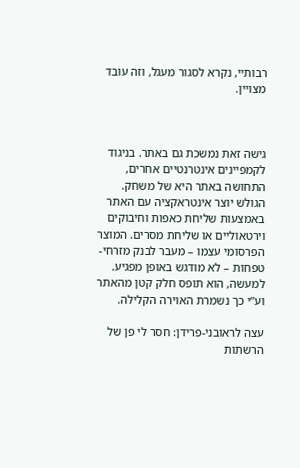רבותיי, נקרא לסגור מעגל, וזה עובד מצויין.



גישה זאת נמשכת גם באתר. בניגוד לקמפיינים אינטרנטיים אחרים, התחושה באתר היא של משחק. הגולש יוצר אינטראקציה עם האתר באמצעות שליחת כאפות וחיבוקים וירטאוליים או שליחת מסרים. המוצר הפרסומי עצמו – מעבר לבנק מזרחי-טפחות – לא מודגש באופן מפגיע. למעשה, הוא תופס חלק קטן מהאתר וע”י כך נשמרת האוירה הקלילה.

עצה לראובני-פרידן: חסר לי פן של הרשתות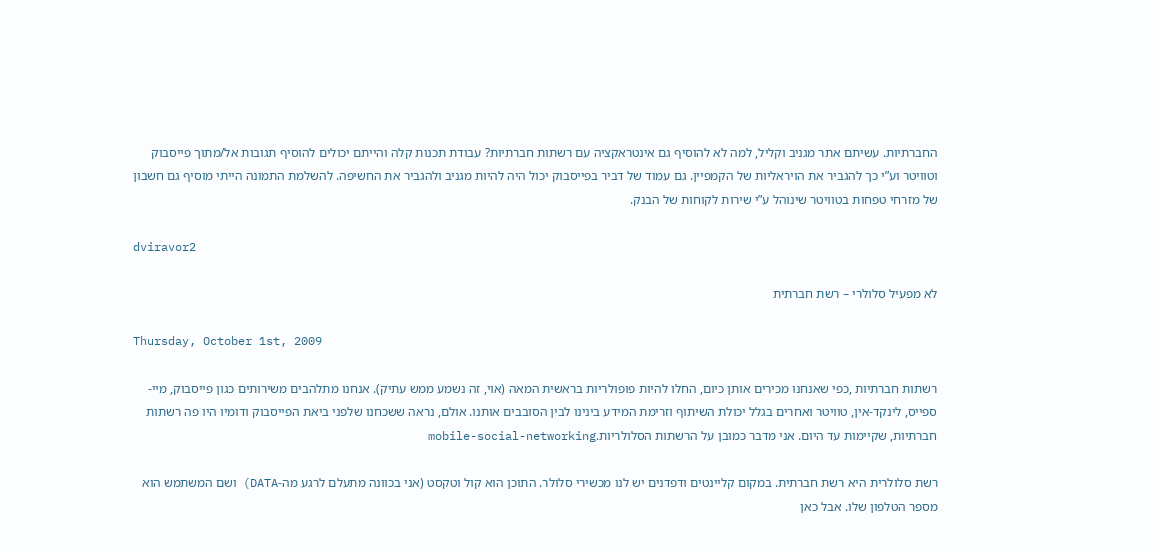החברתיות. עשיתם אתר מגניב וקליל, למה לא להוסיף גם אינטראקציה עם רשתות חברתיות? עבודת תכנות קלה והייתם יכולים להוסיף תגובות אל/מתוך פייסבוק וטוויטר וע”י כך להגביר את הויראליות של הקמפיין. גם עמוד של דביר בפייסבוק יכול היה להיות מגניב ולהגביר את החשיפה. להשלמת התמונה הייתי מוסיף גם חשבון של מזרחי טפחות בטוויטר שינוהל ע”י שירות לקוחות של הבנק.

dviravor2

לא מפעיל סלולרי – רשת חברתית

Thursday, October 1st, 2009

רשתות חברתיות ,כפי שאנחנו מכירים אותן כיום, החלו להיות פופולריות בראשית המאה (אוי, זה נשמע ממש עתיק). אנחנו מתלהבים משירותים כגון פייסבוק, מיי-ספייס, לינקד-אין, טוויטר ואחרים בגלל יכולת השיתוף וזרימת המידע בינינו לבין הסובבים אותנו. אולם, נראה ששכחנו שלפני ביאת הפייסבוק ודומיו היו פה רשתות חברתיות, שקיימות עד היום. אני מדבר כמובן על הרשתות הסלולריות.mobile-social-networking

רשת סלולרית היא רשת חברתית. במקום קליינטים ודפדנים יש לנו מכשירי סלולר. התוכן הוא קול וטקסט (אני בכוונה מתעלם לרגע מה-DATA) ושם המשתמש הוא מספר הטלפון שלו. אבל כאן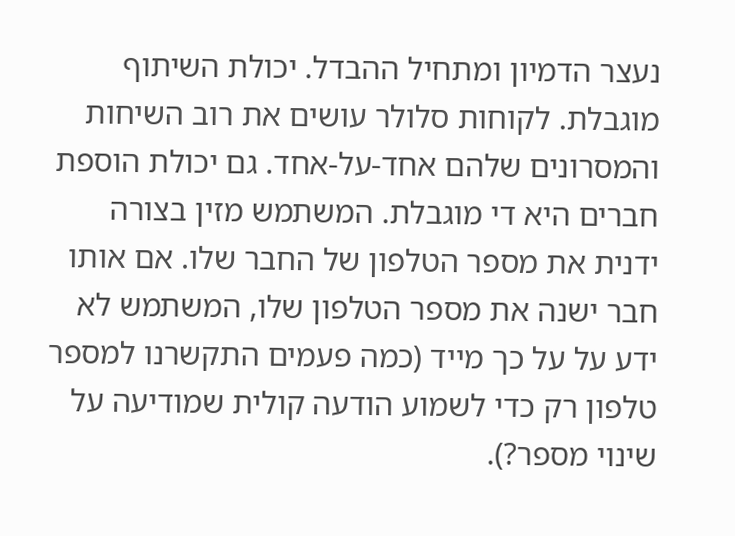נעצר הדמיון ומתחיל ההבדל. יכולת השיתוף מוגבלת. לקוחות סלולר עושים את רוב השיחות והמסרונים שלהם אחד-על-אחד. גם יכולת הוספת חברים היא די מוגבלת. המשתמש מזין בצורה ידנית את מספר הטלפון של החבר שלו. אם אותו חבר ישנה את מספר הטלפון שלו, המשתמש לא ידע על על כך מייד (כמה פעמים התקשרנו למספר טלפון רק כדי לשמוע הודעה קולית שמודיעה על שינוי מספר?).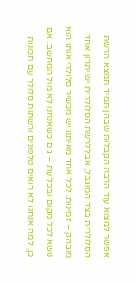אפשר למצוא עוד הרבה הקבלות שבהן תמיד תמצא הרשת הסלולרית בצד המוגבל, אבללרשת הסלולרית יש יתרון אחד מובהק – זמינות. לכל אחד מאיתנו יש מכשיר סלולרי אותו הוא נושא לכל מקום ובכל עת – ג ם כשאנחנו לא מול המחשב. אם כן, למה אנחנו לא רואים טלפונים ורשתות סלולר עם תכונות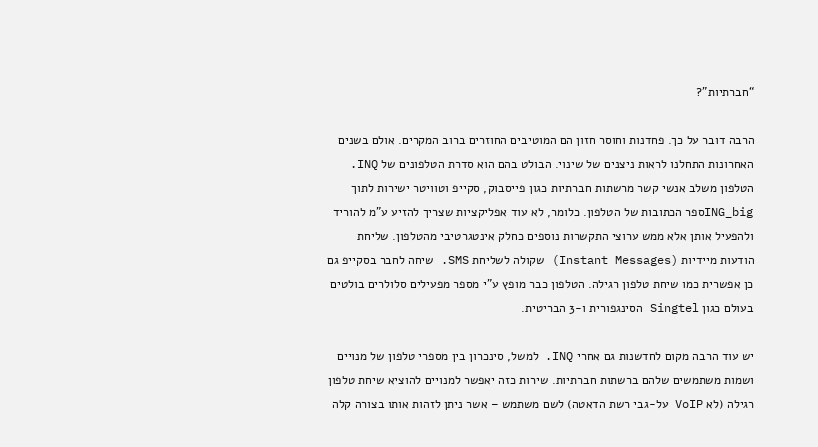“חברתיות”?

הרבה דובר על כך. פחדנות וחוסר חזון הם המוטיבים החוזרים ברוב המקרים. אולם בשנים האחרונות התחלנו לראות ניצנים של שינוי. הבולט בהם הוא סדרת הטלפונים של INQ. הטלפון משלב אנשי קשר מרשתות חברתיות כגון פייסבוק, סקייפ וטוויטר ישירות לתוך ING_bigספר הכתובות של הטלפון. כלומר, לא עוד אפליקציות שצריך להזיע ע”מ להוריד ולהפעיל אותן אלא ממש ערוצי התקשרות נוספים כחלק אינטגרטיבי מהטלפון. שליחת הודעות מיידיות (Instant Messages) שקולה לשליחת SMS. שיחה לחבר בסקייפ גם כן אפשרית כמו שיחת טלפון רגילה. הטלפון כבר מופץ ע”י מספר מפעילים סלולרים בולטים בעולם כגון Singtel הסינגפורית ו-3 הבריטית.

יש עוד הרבה מקום לחדשנות גם אחרי INQ. למשל, סינכרון בין מספרי טלפון של מנויים ושמות משתמשים שלהם ברשתות חברתיות. שירות כזה יאפשר למנויים להוציא שיחת טלפון רגילה (לא VoIP על-גבי רשת הדאטה) לשם משתמש – אשר ניתן לזהות אותו בצורה קלה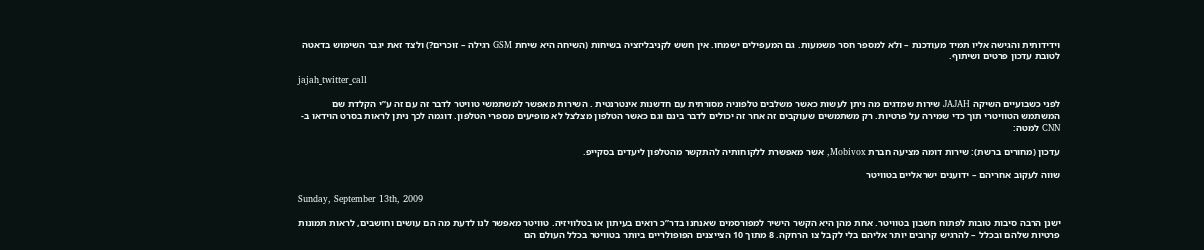וידידותית והגישה אליו תמיד מעודכנת – ולא למספר חסר משמעות. גם המעפילים ישמחו. אין חשש לקניבליזציה בשיחות (השיחה היא שיחת GSM רגילה – זוכרים?) ולצד זאת יגבר השימוש בדאטה לטובת עדכון פרטים ושיתוף.

jajah_twitter_call

לפני כשבועיים השיקה JAJAH שירות שמדגים מה ניתן לעשות כאשר משלבים טלפוניה מסורתית עם חדשנות אינטרנטית . השירות מאפשר למשתמשי טוויטר לדבר זה עם זה ע”י הקלדת שם המשתמש הטוויטרי תוך כדי שמירה על פרטיות. רק משתמשים שעוקבים זה אחר זה יכולים לדבר בינם וגם כאשר הטלפון מצלצל לא מופיעים מספרי הטלפון. דוגמה לכך ניתן לראות בסרט הוידאו ב- CNN למטה:

עדכון (מחורים ברשת): שירות דומה מציעה חברת Mobivox, אשר מאפשרת ללקוחותיה להתקשר מהטלפון ליעדים בסקייפ.

שווה לעקוב אחריהם – ידוענים ישראליים בטוויטר

Sunday, September 13th, 2009

ישנן הרבה סיבות טובות לפתוח חשבון בטוויטר. אחת מהן היא הקשר הישיר למפורסמים שאנחנו בדר”כ רואים בעיתון או בטלוויזיה. טוויטר מאפשר לנו לדעת מה הם עושים וחושבים, לראות תמונות פרטיות שלהם ובכלל – להרגיש קרובים יותר אליהם בלי לקבל צו הרחקה. 8 מתוך 10 הצייצנים הפופולריים ביותר בטוויטר בכלל העולם הם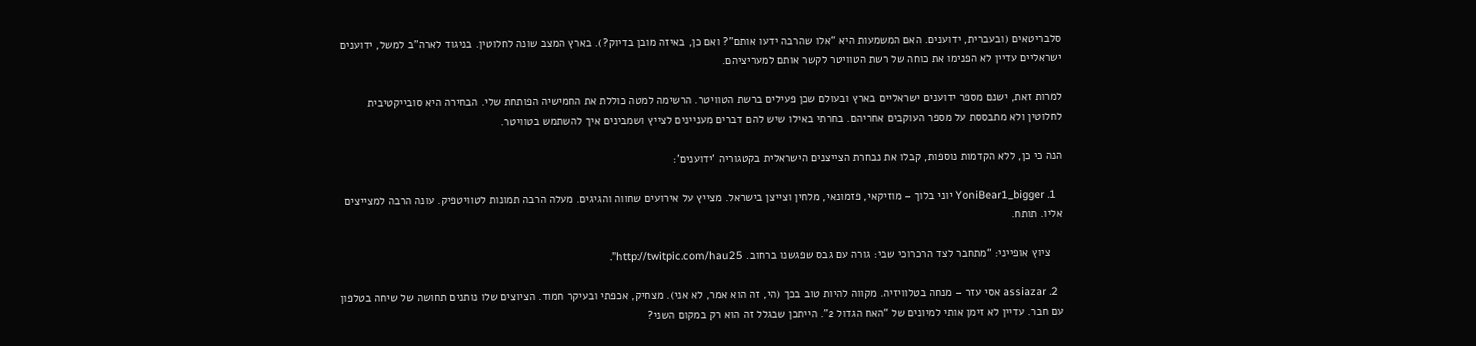סלבריטאים (ובעברית, ידוענים. האם המשמעות היא “אלו שהרבה ידעו אותם”? ואם כן, באיזה מובן בדיוק?). בארץ המצב שונה לחלוטין. בניגוד לארה”ב למשל, ידוענים ישראליים עדיין לא הפנימו את כוחה של רשת הטוויטר לקשר אותם למעריציהם.

למרות זאת, ישנם מספר ידוענים ישראליים בארץ ובעולם שכן פעילים ברשת הטוויטר. הרשימה למטה כוללת את החמישיה הפותחת שלי. הבחירה היא סובייקטיבית לחלוטין ולא מתבססת על מספר העוקבים אחריהם. בחרתי באילו שיש להם דברים מעניינים לצייץ ושמבינים איך להשתמש בטוויטר.

הנה כי כן, ללא הקדמות נוספות, קבלו את נבחרת הצייצנים הישראלית בקטגוריה ‘ידוענים’:

  1. YoniBear1_bigger יוני בלוך – מוזיקאי, פזמונאי, מלחין וצייצן בישראל. מצייץ על אירועים שחווה והגיגים. מעלה הרבה תמונות לטוויטפיק. עונה הרבה למצייצים אליו. תותח.

    ציוץ אופייני: “מתחבר לצד הרכרוכי שבי: גורה עם גבס שפגשנו ברחוב. http://twitpic.com/hau25”.

  2. assiazar אסי עזר – מנחה בטלוויזיה. מקווה להיות טוב בכך (הי, זה הוא אמר, לא אני). מצחיק, אכפתי ובעיקר חמוד. הציוצים שלו נותנים תחושה של שיחה בטלפון עם חבר. עדיין לא זימן אותי למיונים של “האח הגדול 2”. הייתכן שבגלל זה הוא רק במקום השני?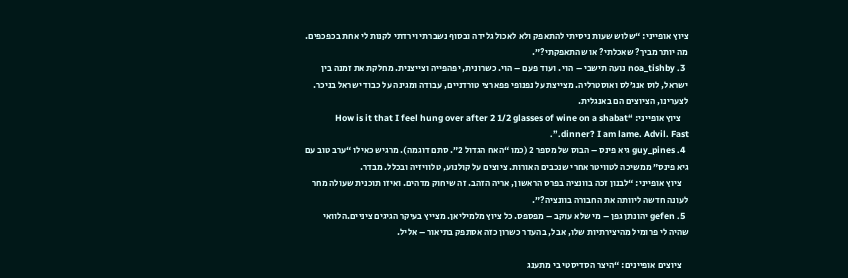ציוץ אופייני: “שלוש שעות ניסיתי להתאפק ולא לאכול גלידה ובסוף נשברתי וירדתי לקנות לי אחת בכפכפים. מה יותר מביך? שאכלתי? או שהתאפקתי?”.
  3. noa_tishby נועה תישבי – הוי . ועוד פעם – הוי. כשרונית, יפהפייה וצייצנית. מחלקת את זמנה בין ישראל, לוס אנג’לס ואוסטרליה. מצייצת על נפנופי פפארצי טורדניים, עבודה ומגינה על כבוד ישראל בניכר. לצערינו, הציוצים הם באנגלית.
    ציוץ אופייני: “How is it that I feel hung over after 2 1/2 glasses of wine on a shabat dinner? I am lame. Advil. Fast.”.
  4. guy_pines גיא פינס – הבוס של מספר 2 (כמו “האח הגדול 2”. סתם דוגמה). מרגיש כאילו “ערב טוב עם גיא פינס” ממשיכה לטוויטר אחרי שנכבים האורות. ציוצים על קולנוע, טלוויזיה ובכלל. מבדר.
    ציוץ אופייני: “לבנון זכה בוונציה בפרס הראשון, אריה הזהב. זה שיחוק מדהים. ואיזו תוכנית שעולה מחר לעונה חדשה ליוותה את החבורה בוונציה?”.
  5. gefen יהונתן גפן – מי שלא עוקב – מפספס. כל ציוץ מלמיליאן. מצייץ בעיקר הגיגים ציניים.הלוואי שהיה לי פרומיל מהיצירתיות שלו, אבל, בהעדר כשרון כזה אסתפק בתיאור – אליל.

    ציוצים אופיינים: “היצר הסדיסטי בי מתענג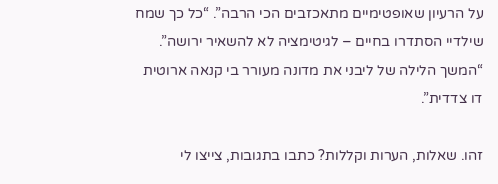על הרעיון שאופטימיים מתאכזבים הכי הרבה”. “כל כך שמח שילדיי הסתדרו בחיים – לגיטימציה לא להשאיר ירושה”. “המשך הלילה של ליבני את מדונה מעורר בי קנאה ארוטית דו צדדית”.

זהו. שאלות, הערות וקללות? כתבו בתגובות, צייצו לי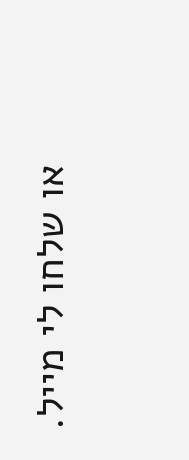או שלחו לי מייל.